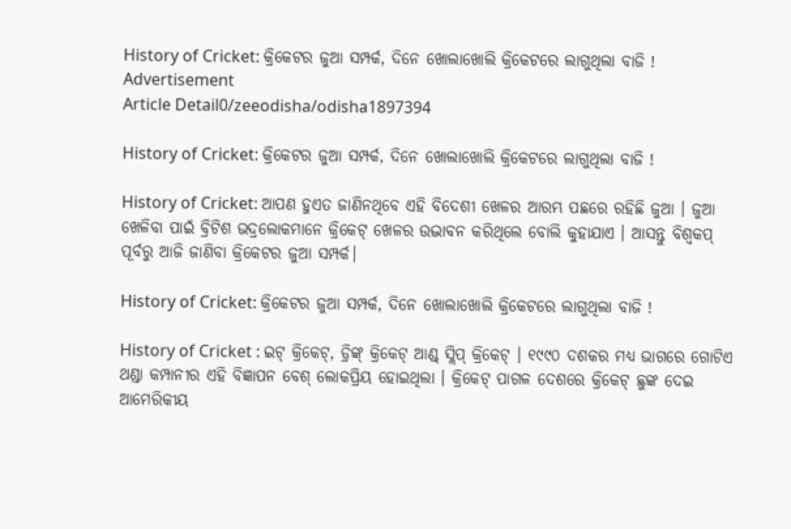History of Cricket: କ୍ରିକେଟର ଜୁଆ ସମ୍ପର୍କ, ଦିନେ ଖୋଲାଖୋଲି କ୍ରିକେଟରେ ଲାଗୁଥିଲା ବାଜି !
Advertisement
Article Detail0/zeeodisha/odisha1897394

History of Cricket: କ୍ରିକେଟର ଜୁଆ ସମ୍ପର୍କ, ଦିନେ ଖୋଲାଖୋଲି କ୍ରିକେଟରେ ଲାଗୁଥିଲା ବାଜି !

History of Cricket: ଆପଣ ହୁଏତ ଜାଣିନଥିବେ ଏହି ବିଦେଶୀ ଖେଳର ଆରମ୍ଭ ପଛରେ ରହିଛି ଜୁଆ । ଜୁଆ ଖେଳିବା ପାଇଁ ବ୍ରିଟିଶ ଭଦ୍ରଲୋକମାନେ କ୍ରିକେଟ୍ ଖେଳର ଉଦ୍ଭାବନ କରିଥିଲେ ବୋଲି କୁହାଯାଏ । ଆସନ୍ତୁ ବିଶ୍ୱକପ୍ ପୂର୍ବରୁ ଆଜି ଜାଣିବା କ୍ରିକେଟର ଜୁଆ ସମ୍ପର୍କ।

History of Cricket: କ୍ରିକେଟର ଜୁଆ ସମ୍ପର୍କ, ଦିନେ ଖୋଲାଖୋଲି କ୍ରିକେଟରେ ଲାଗୁଥିଲା ବାଜି !

History of Cricket : ଇଟ୍ କ୍ରିକେଟ୍, ଡ୍ରିଙ୍କ୍ କ୍ରିକେଟ୍ ଆଣ୍ଡ୍ ସ୍ଲିପ୍ କ୍ରିକେଟ୍ । ୧୯୯୦ ଦଶକର ମଧ୍ଯ ଭାଗରେ ଗୋଟିଏ ଥଣ୍ଡା କମ୍ପାନୀର ଏହି ବିଜ୍ଞାପନ ବେଶ୍ ଲୋକପ୍ରିୟ ହୋଇଥିଲା । କ୍ରିକେଟ୍ ପାଗଳ ଦେଶରେ କ୍ରିକେଟ୍ ଛୁଙ୍କ ଦେଇ ଆମେରିକୀୟ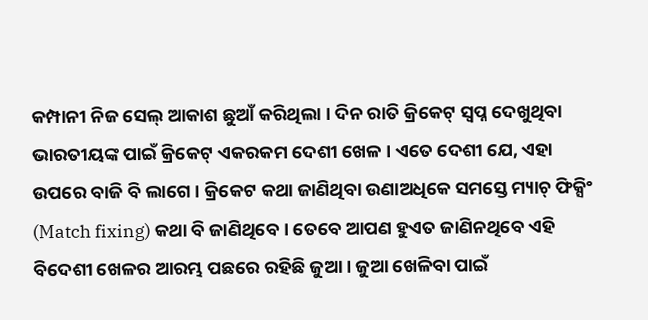କମ୍ପାନୀ ନିଜ ସେଲ୍ ଆକାଶ ଛୁଆଁ କରିଥିଲା । ଦିନ ରାତି କ୍ରିକେଟ୍ ସ୍ୱପ୍ନ ଦେଖୁଥିବା ଭାରତୀୟଙ୍କ ପାଇଁ କ୍ରିକେଟ୍ ଏକରକମ ଦେଶୀ ଖେଳ । ଏତେ ଦେଶୀ ଯେ, ଏହା ଉପରେ ବାଜି ବି ଲାଗେ । କ୍ରିକେଟ କଥା ଜାଣିଥିବା ଉଣାଅଧିକେ ସମସ୍ତେ ମ୍ୟାଚ୍ ଫିକ୍ସିଂ (Match fixing) କଥା ବି ଜାଣିଥିବେ । ତେବେ ଆପଣ ହୁଏତ ଜାଣିନଥିବେ ଏହି ବିଦେଶୀ ଖେଳର ଆରମ୍ଭ ପଛରେ ରହିଛି ଜୁଆ । ଜୁଆ ଖେଳିବା ପାଇଁ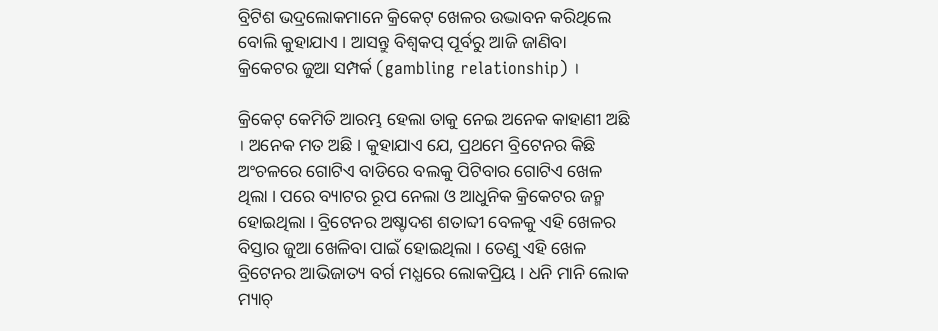ବ୍ରିଟିଶ ଭଦ୍ରଲୋକମାନେ କ୍ରିକେଟ୍ ଖେଳର ଉଦ୍ଭାବନ କରିଥିଲେ ବୋଲି କୁହାଯାଏ । ଆସନ୍ତୁ ବିଶ୍ୱକପ୍ ପୂର୍ବରୁ ଆଜି ଜାଣିବା କ୍ରିକେଟର ଜୁଆ ସମ୍ପର୍କ (gambling relationship) ।

କ୍ରିକେଟ୍ କେମିତି ଆରମ୍ଭ ହେଲା ତାକୁ ନେଇ ଅନେକ କାହାଣୀ ଅଛି । ଅନେକ ମତ ଅଛି । କୁହାଯାଏ ଯେ, ପ୍ରଥମେ ବ୍ରିଟେନର କିଛି ଅଂଚଳରେ ଗୋଟିଏ ବାଡିରେ ବଲକୁ ପିଟିବାର ଗୋଟିଏ ଖେଳ ଥିଲା । ପରେ ବ୍ୟାଟର ରୂପ ନେଲା ଓ ଆଧୁନିକ କ୍ରିକେଟର ଜନ୍ମ ହୋଇଥିଲା । ବ୍ରିଟେନର ଅଷ୍ଚାଦଶ ଶତାବ୍ଦୀ ବେଳକୁ ଏହି ଖେଳର ବିସ୍ତାର ଜୁଆ ଖେଳିବା ପାଇଁ ହୋଇଥିଲା । ତେଣୁ ଏହି ଖେଳ ବ୍ରିଟେନର ଆଭିଜାତ୍ୟ ବର୍ଗ ମଧ୍ଯରେ ଲୋକପ୍ରିୟ । ଧନି ମାନି ଲୋକ ମ୍ୟାଚ୍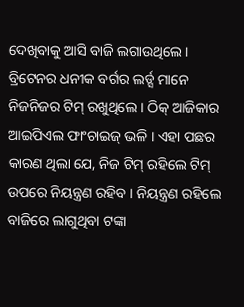ଦେଖିବାକୁ ଆସି ବାଜି ଲଗାଉଥିଲେ । ବ୍ରିଟେନର ଧନୀକ ବର୍ଗର ଲର୍ଡ୍ସ ମାନେ ନିଜନିଜର ଟିମ୍ ରଖୁଥିଲେ । ଠିକ୍ ଆଜିକାର ଆଇପିଏଲ ଫାଂଚାଇଜ୍ ଭଳି । ଏହା ପଛର କାରଣ ଥିଲା ଯେ, ନିଜ ଟିମ୍ ରହିଲେ ଟିମ୍ ଉପରେ ନିୟନ୍ତ୍ରଣ ରହିବ । ନିୟନ୍ତ୍ରଣ ରହିଲେ ବାଜିରେ ଲାଗୁଥିବା ଟଙ୍କା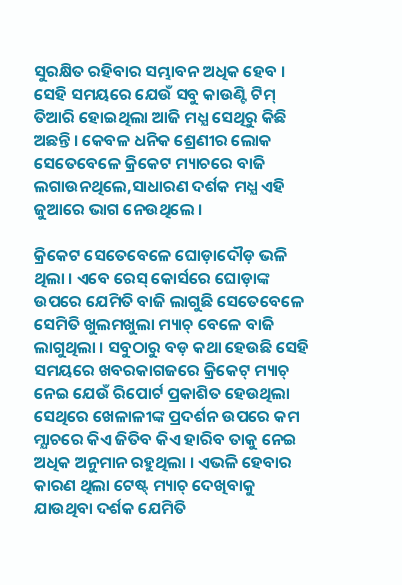ସୁରକ୍ଷିତ ରହିବାର ସମ୍ଭାବନ ଅଧିକ ହେବ । ସେହି ସମୟରେ ଯେଉଁ ସବୁ କାଉଣ୍ଟି ଟିମ୍ ତିଆରି ହୋଇଥିଲା ଆଜି ମଧ୍ଯ ସେଥିରୁ କିଛି ଅଛନ୍ତି । କେବଳ ଧନିକ ଶ୍ରେଣୀର ଲୋକ ସେତେବେଳେ କ୍ରିକେଟ ମ୍ୟାଚରେ ବାଜି ଲଗାଉନଥିଲେ,ସାଧାରଣ ଦର୍ଶକ ମଧ୍ଯ ଏହି ଜୁଆରେ ଭାଗ ନେଉଥିଲେ ।

କ୍ରିକେଟ ସେତେବେଳେ ଘୋଡ଼ାଦୌଡ଼ ଭଳି ଥିଲା । ଏବେ ରେସ୍ କୋର୍ସରେ ଘୋଡ଼ାଙ୍କ ଉପରେ ଯେମିତି ବାଜି ଲାଗୁଛି ସେତେବେଳେ ସେମିତି ଖୁଲମଖୁଲା ମ୍ୟାଚ୍ ବେଳେ ବାଜି ଲାଗୁଥିଲା । ସବୁଠାରୁ ବଡ଼ କଥା ହେଉଛି ସେହି ସମୟରେ ଖବରକାଗଜରେ କ୍ରିକେଟ୍ ମ୍ୟାଚ୍ ନେଇ ଯେଉଁ ରିପୋର୍ଟ ପ୍ରକାଶିତ ହେଉଥିଲା ସେଥିରେ ଖେଳାଳୀଙ୍କ ପ୍ରଦର୍ଶନ ଉପରେ କମ ମ୍ଯାଚରେ କିଏ ଜିତିବ କିଏ ହାରିବ ତାକୁ ନେଇ ଅଧିକ ଅନୁମାନ ରହୁଥିଲା । ଏଭଳି ହେବାର କାରଣ ଥିଲା ଟେଷ୍ଟ୍ ମ୍ୟାଚ୍ ଦେଖିବାକୁ ଯାଉଥିବା ଦର୍ଶକ ଯେମିତି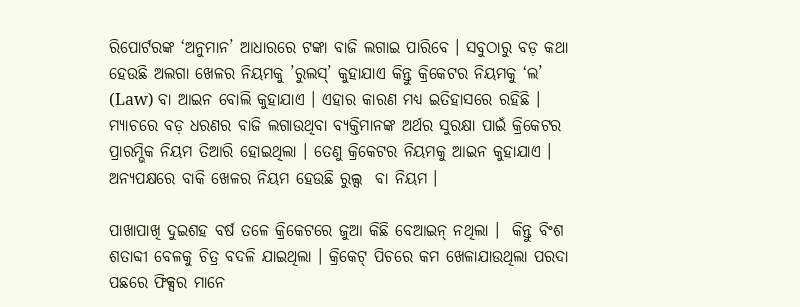ରିପୋର୍ଟରଙ୍କ ‘ଅନୁମାନ’ ଆଧାରରେ ଟଙ୍କା ବାଜି ଲଗାଇ ପାରିବେ । ସବୁଠାରୁ ବଡ଼ କଥା ହେଉଛି ଅଲଗା ଖେଳର ନିୟମକୁ ’ରୁଲସ୍’ କୁହାଯାଏ କିନ୍ତୁ କ୍ରିକେଟର ନିୟମକୁ ‘ଲ’ (Law) ବା ଆଇନ ବୋଲି କୁହାଯାଏ । ଏହାର କାରଣ ମଧ୍ଯ ଇତିହାସରେ ରହିଛି । ମ୍ୟାଚରେ ବଡ଼ ଧରଣର ବାଜି ଲଗାଉଥିବା ବ୍ଯକ୍ତିମାନଙ୍କ ଅର୍ଥର ସୁରକ୍ଷା ପାଇଁ କ୍ରିକେଟର ପ୍ରାରମ୍ଭିକ ନିୟମ ତିଆରି ହୋଇଥିଲା । ତେଣୁ କ୍ରିକେଟର ନିୟମକୁ ଆଇନ କୁହାଯାଏ । ଅନ୍ୟପକ୍ଷରେ ବାକି ଖେଳର ନିୟମ ହେଉଛି ରୁଲ୍ସ  ବା ନିୟମ ।

ପାଖାପାଖି ଦୁଇଶହ ବର୍ଷ ତଳେ କ୍ରିକେଟରେ ଜୁଆ କିଛି ବେଆଇନ୍ ନଥିଲା ।  କିନ୍ତୁ ବିଂଶ ଶତାବ୍ଦୀ ବେଳକୁ ଚିତ୍ର ବଦଳି ଯାଇଥିଲା । କ୍ରିକେଟ୍ ପିଚରେ କମ ଖେଳାଯାଉଥିଲା ପରଦା ପଛରେ ଫିକ୍ସର ମାନେ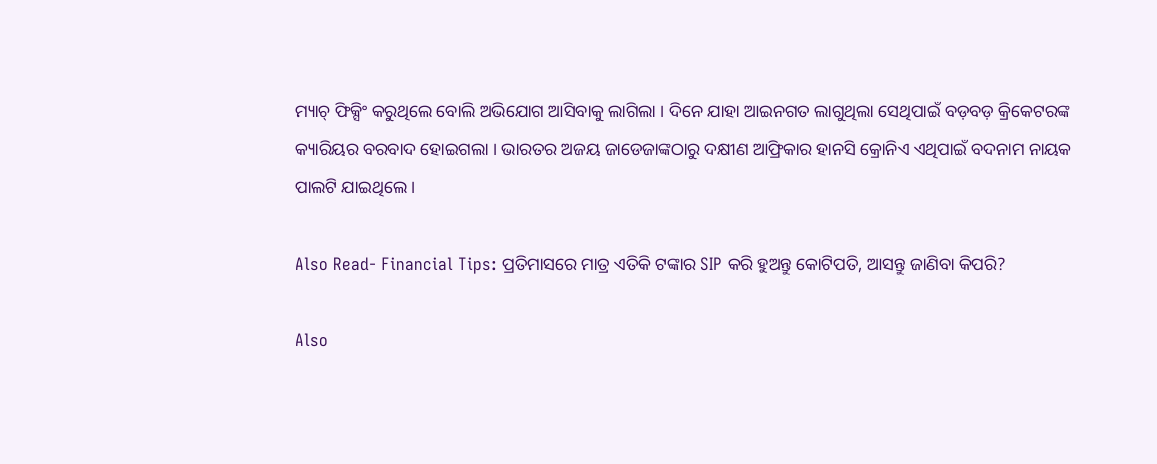ମ୍ୟାଚ୍ ଫିକ୍ସିଂ କରୁଥିଲେ ବୋଲି ଅଭିଯୋଗ ଆସିବାକୁ ଲାଗିଲା । ଦିନେ ଯାହା ଆଇନଗତ ଲାଗୁଥିଲା ସେଥିପାଇଁ ବଡ଼ବଡ଼ କ୍ରିକେଟରଙ୍କ କ୍ୟାରିୟର ବରବାଦ ହୋଇଗଲା । ଭାରତର ଅଜୟ ଜାଡେଜାଙ୍କଠାରୁ ଦକ୍ଷୀଣ ଆଫ୍ରିକାର ହାନସି କ୍ରୋନିଏ ଏଥିପାଇଁ ବଦନାମ ନାୟକ ପାଲଟି ଯାଇଥିଲେ ।

Also Read- Financial Tips: ପ୍ରତିମାସରେ ମାତ୍ର ଏତିକି ଟଙ୍କାର SIP କରି ହୁଅନ୍ତୁ କୋଟିପତି, ଆସନ୍ତୁ ଜାଣିବା କିପରି?

Also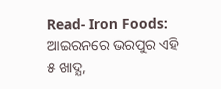Read- Iron Foods: ଆଇରନରେ ଭରପୁର ଏହି ୫ ଖାଦ୍ଯ,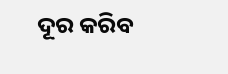ଦୂର କରିବ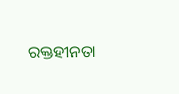ରକ୍ତହୀନତା